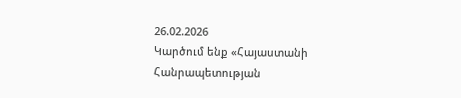26.02.2026
Կարծում ենք «Հայաստանի Հանրապետության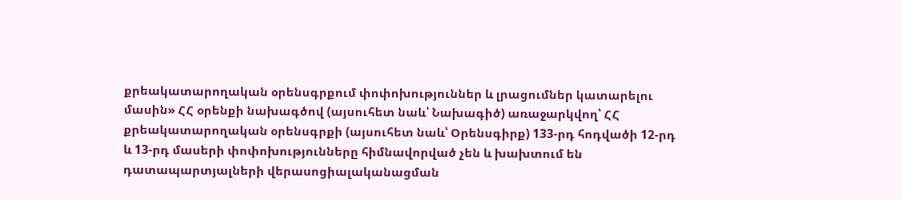քրեակատարողական օրենսգրքում փոփոխություններ և լրացումներ կատարելու մասին» ՀՀ օրենքի նախագծով (այսուհետ նաև՝ Նախագիծ) առաջարկվող՝ ՀՀ քրեակատարողական օրենսգրքի (այսուհետ նաև՝ Օրենսգիրք) 133-րդ հոդվածի 12-րդ և 13-րդ մասերի փոփոխությունները հիմնավորված չեն և խախտում են դատապարտյալների վերասոցիալականացման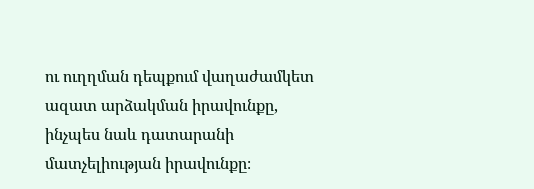ու ուղղման դեպքում վաղաժամկետ ազատ արձակման իրավունքը, ինչպես նաև դատարանի մատչելիության իրավունքը։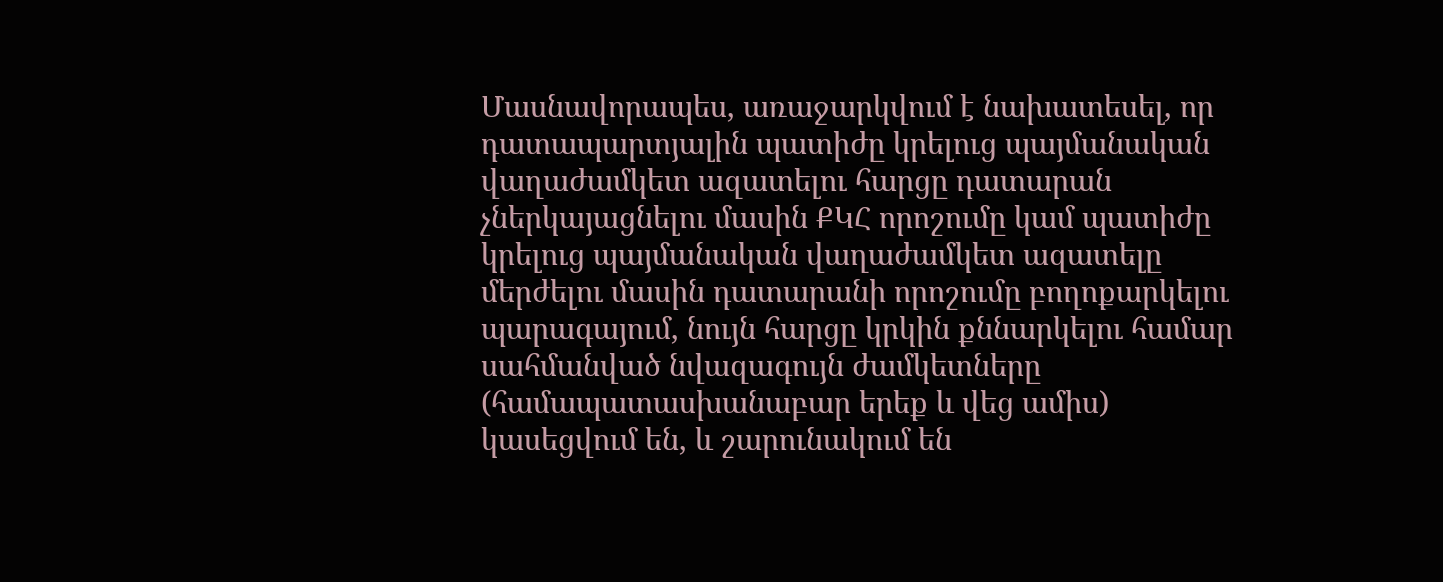Մասնավորապես, առաջարկվում է նախատեսել, որ դատապարտյալին պատիժը կրելուց պայմանական վաղաժամկետ ազատելու հարցը դատարան չներկայացնելու մասին ՔԿՀ որոշումը կամ պատիժը կրելուց պայմանական վաղաժամկետ ազատելը մերժելու մասին դատարանի որոշումը բողոքարկելու պարագայում, նույն հարցը կրկին քննարկելու համար սահմանված նվազագույն ժամկետները (համապատասխանաբար երեք և վեց ամիս) կասեցվում են, և շարունակում են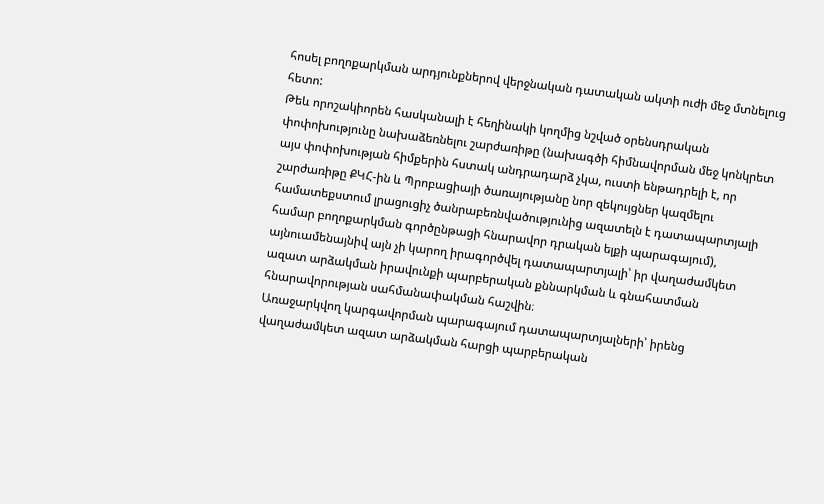հոսել բողոքարկման արդյունքներով վերջնական դատական ակտի ուժի մեջ մտնելուց հետո:
Թեև որոշակիորեն հասկանալի է հեղինակի կողմից նշված օրենսդրական փոփոխությունը նախաձեռնելու շարժառիթը (նախագծի հիմնավորման մեջ կոնկրետ այս փոփոխության հիմքերին հստակ անդրադարձ չկա, ուստի ենթադրելի է, որ շարժառիթը ՔԿՀ-ին և Պրոբացիայի ծառայությանը նոր զեկույցներ կազմելու համատեքստում լրացուցիչ ծանրաբեռնվածությունից ազատելն է դատապարտյալի համար բողոքարկման գործընթացի հնարավոր դրական ելքի պարագայում), այնուամենայնիվ այն չի կարող իրագործվել դատապարտյալի՝ իր վաղաժամկետ ազատ արձակման իրավունքի պարբերական քննարկման և գնահատման հնարավորության սահմանափակման հաշվին։
Առաջարկվող կարգավորման պարագայում դատապարտյալների՝ իրենց վաղաժամկետ ազատ արձակման հարցի պարբերական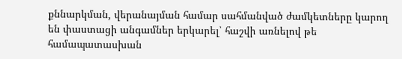քննարկման, վերանայման համար սահմանված ժամկետները կարող են փաստացի անգամներ երկարել՝ հաշվի առնելով թե համապատասխան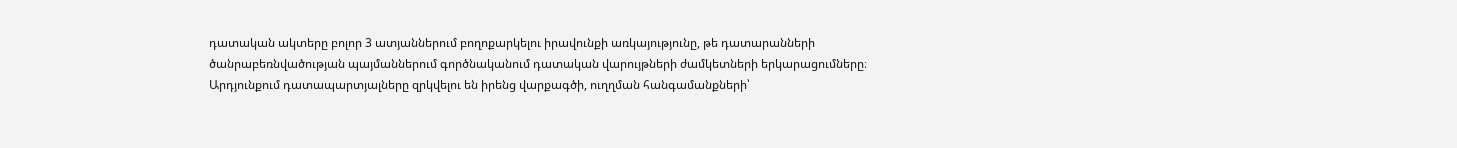դատական ակտերը բոլոր 3 ատյաններում բողոքարկելու իրավունքի առկայությունը, թե դատարանների ծանրաբեռնվածության պայմաններում գործնականում դատական վարույթների ժամկետների երկարացումները։ Արդյունքում դատապարտյալները զրկվելու են իրենց վարքագծի, ուղղման հանգամանքների՝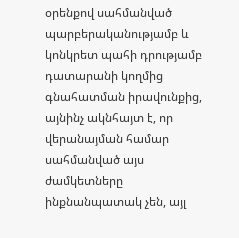օրենքով սահմանված պարբերականությամբ և կոնկրետ պահի դրությամբ դատարանի կողմից գնահատման իրավունքից, այնինչ ակնհայտ է, որ վերանայման համար սահմանված այս ժամկետները ինքնանպատակ չեն, այլ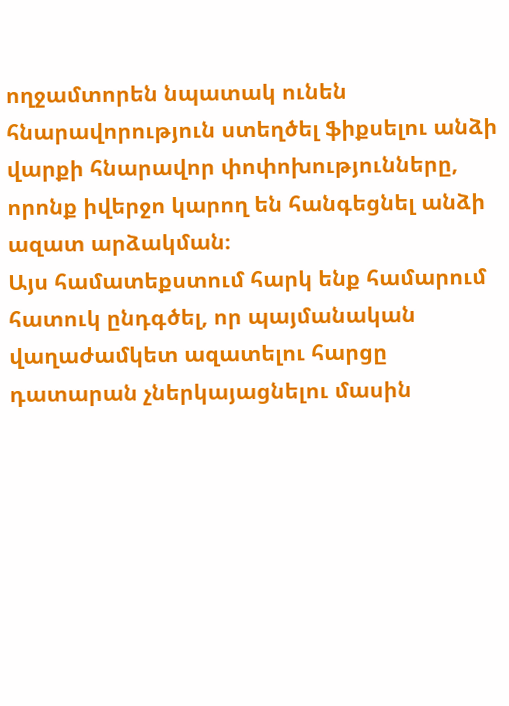ողջամտորեն նպատակ ունեն հնարավորություն ստեղծել ֆիքսելու անձի վարքի հնարավոր փոփոխությունները, որոնք իվերջո կարող են հանգեցնել անձի ազատ արձակման։
Այս համատեքստում հարկ ենք համարում հատուկ ընդգծել, որ պայմանական վաղաժամկետ ազատելու հարցը դատարան չներկայացնելու մասին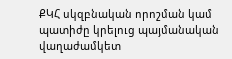ՔԿՀ սկզբնական որոշման կամ պատիժը կրելուց պայմանական վաղաժամկետ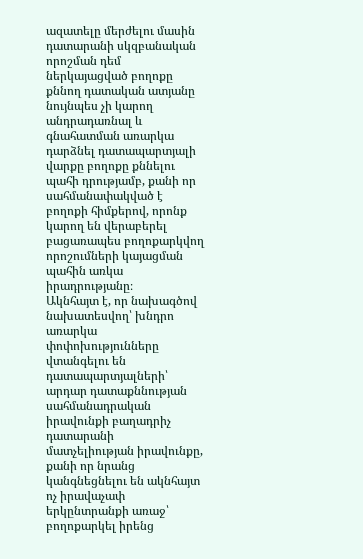ազատելը մերժելու մասին դատարանի սկզբանական որոշման դեմ ներկայացված բողոքը քննող դատական ատյանը նույնպես չի կարող անդրադառնալ և գնահատման առարկա դարձնել դատապարտյալի վարքը բողոքը քննելու պահի դրությամբ, քանի որ սահմանափակված է բողոքի հիմքերով, որոնք կարող են վերաբերել բացառապես բողոքարկվող որոշումների կայացման պահին առկա իրադրությանը։
Ակնհայտ է, որ նախագծով նախատեսվող՝ խնդրո առարկա փոփոխությունները վտանգելու են դատապարտյալների՝ արդար դատաքննության սահմանադրական իրավունքի բաղադրիչ դատարանի մատչելիության իրավունքը, քանի որ նրանց կանգնեցնելու են ակնհայտ ոչ իրավաչափ երկընտրանքի առաջ՝ բողոքարկել իրենց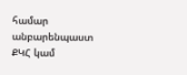համար անբարենպաստ ՔԿՀ կամ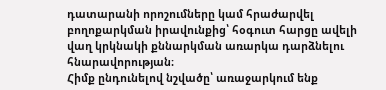դատարանի որոշումները կամ հրաժարվել բողոքարկման իրավունքից՝ հօգուտ հարցը ավելի վաղ կրկնակի քննարկման առարկա դարձնելու հնարավորության։
Հիմք ընդունելով նշվածը՝ առաջարկում ենք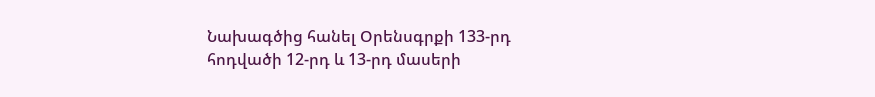Նախագծից հանել Օրենսգրքի 133-րդ հոդվածի 12-րդ և 13-րդ մասերի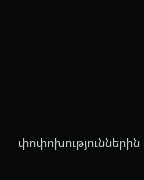փոփոխություններին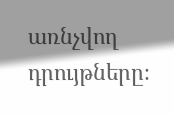առնչվող դրույթները։